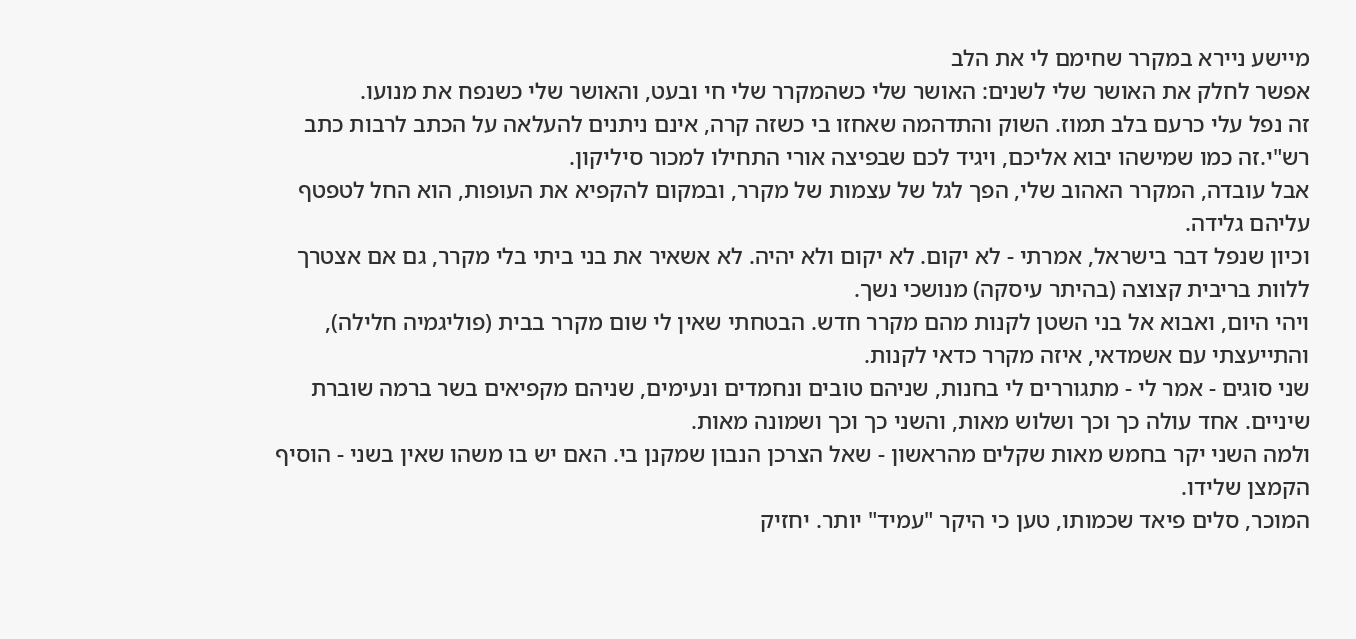מיישע ניירא במקרר שחימם לי את הלב
אפשר לחלק את האושר שלי לשנים: האושר שלי כשהמקרר שלי חי ובעט, והאושר שלי כשנפח את מנועו.
זה נפל עלי כרעם בלב תמוז. השוק והתדהמה שאחזו בי כשזה קרה, אינם ניתנים להעלאה על הכתב לרבות כתב רש"י.זה כמו שמישהו יבוא אליכם, ויגיד לכם שבפיצה אורי התחילו למכור סיליקון.
אבל עובדה, המקרר האהוב שלי, הפך לגל של עצמות של מקרר, ובמקום להקפיא את העופות, הוא החל לטפטף עליהם גלידה.
וכיון שנפל דבר בישראל, אמרתי - לא יקום. לא יקום ולא יהיה. לא אשאיר את בני ביתי בלי מקרר, גם אם אצטרך ללוות בריבית קצוצה (בהיתר עיסקה) מנושכי נשך.
ויהי היום, ואבוא אל בני השטן לקנות מהם מקרר חדש. הבטחתי שאין לי שום מקרר בבית (פוליגמיה חלילה), והתייעצתי עם אשמדאי, איזה מקרר כדאי לקנות.
שני סוגים - אמר לי - מתגוררים לי בחנות, שניהם טובים ונחמדים ונעימים, שניהם מקפיאים בשר ברמה שוברת שיניים. אחד עולה כך וכך ושלוש מאות, והשני כך וכך ושמונה מאות.
ולמה השני יקר בחמש מאות שקלים מהראשון - שאל הצרכן הנבון שמקנן בי. האם יש בו משהו שאין בשני - הוסיף הקמצן שלידו.
המוכר, סלים פיאד שכמותו, טען כי היקר "עמיד" יותר. יחזיק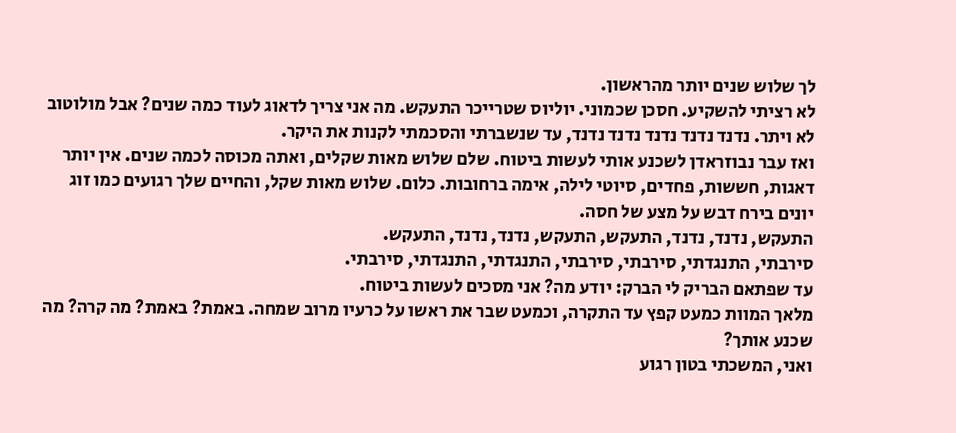לך שלוש שנים יותר מהראשון.
לא רציתי להשקיע. חסכן שכמוני. יוליוס שטרייכר התעקש. מה אני צריך לדאוג לעוד כמה שנים? אבל מולוטוב לא ויתר. נדנד נדנד נדנד נדנד נדנד, עד שנשברתי והסכמתי לקנות את היקר.
ואז עבר נבוזראדן לשכנע אותי לעשות ביטוח. שלם שלוש מאות שקלים, ואתה מכוסה לכמה שנים. אין יותר דאגות, חששות, פחדים, סיוטי לילה, אימה ברחובות. כלום. שלוש מאות שקל, והחיים שלך רגועים כמו זוג יונים בירח דבש על מצע של חסה.
התעקש, נדנד, נדנד, התעקש, התעקש, נדנד, נדנד, התעקש.
סירבתי, התנגדתי, סירבתי, סירבתי, התנגדתי, התנגדתי, סירבתי.
עד שפתאם הבריק לי הברק: יודע מה? אני מסכים לעשות ביטוח.
מלאך המוות כמעט קפץ עד התקרה, וכמעט שבר את ראשו על כרעיו מרוב שמחה. באמת? באמת? מה קרה? מה שכנע אותך?
ואני, המשכתי בטון רגוע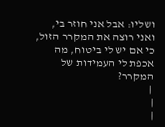ושליו: אבל אני חוזר בי, ואני רוצה את המקרר הזול, כי אם יש לי ביטוח, מה אכפת לי העמידות של המקרר?
 |
|
|